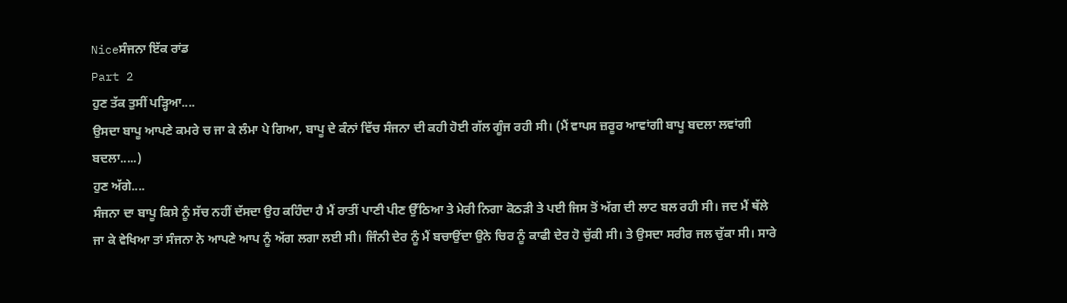Niceਸੰਜਨਾ ਇੱਕ ਰਾਂਡ
Part 2
ਹੁਣ ਤੱਕ ਤੁਸੀਂ ਪੜ੍ਹਿਆ....
ਉਸਦਾ ਬਾਪੂ ਆਪਣੇ ਕਮਰੇ ਚ ਜਾ ਕੇ ਲੰਮਾ ਪੇ ਗਿਆ, ਬਾਪੂ ਦੇ ਕੰਨਾਂ ਵਿੱਚ ਸੰਜਨਾ ਦੀ ਕਹੀ ਹੋਈ ਗੱਲ ਗੂੰਜ ਰਹੀ ਸੀ। (ਮੈਂ ਵਾਪਸ ਜ਼ਰੂਰ ਆਵਾਂਗੀ ਬਾਪੂ ਬਦਲਾ ਲਵਾਂਗੀ ਬਦਲਾ.....)
ਹੁਣ ਅੱਗੇ....
ਸੰਜਨਾ ਦਾ ਬਾਪੂ ਕਿਸੇ ਨੂੰ ਸੱਚ ਨਹੀਂ ਦੱਸਦਾ ਉਹ ਕਹਿੰਦਾ ਹੈ ਮੈਂ ਰਾਤੀਂ ਪਾਣੀ ਪੀਣ ਉੱਠਿਆ ਤੇ ਮੇਰੀ ਨਿਗਾ ਕੋਠੜੀ ਤੇ ਪਈ ਜਿਸ ਤੋਂ ਅੱਗ ਦੀ ਲਾਟ ਬਲ ਰਹੀ ਸੀ। ਜਦ ਮੈਂ ਥੱਲੇ ਜਾ ਕੇ ਵੇਖਿਆ ਤਾਂ ਸੰਜਨਾ ਨੇ ਆਪਣੇ ਆਪ ਨੂੰ ਅੱਗ ਲਗਾ ਲਈ ਸੀ। ਜਿੰਨੀ ਦੇਰ ਨੂੰ ਮੈਂ ਬਚਾਉਂਦਾ ਉਨੇ ਚਿਰ ਨੂੰ ਕਾਫੀ ਦੇਰ ਹੋ ਚੁੱਕੀ ਸੀ। ਤੇ ਉਸਦਾ ਸਰੀਰ ਜਲ ਚੁੱਕਾ ਸੀ। ਸਾਰੇ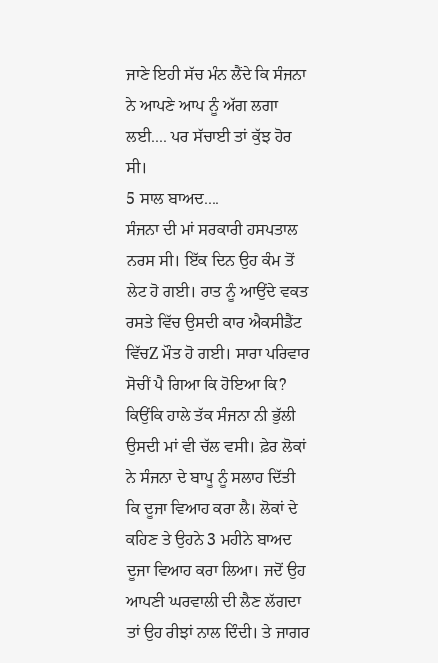ਜਾਣੇ ਇਹੀ ਸੱਚ ਮੰਨ ਲੈਂਦੇ ਕਿ ਸੰਜਨਾ ਨੇ ਆਪਣੇ ਆਪ ਨੂੰ ਅੱਗ ਲਗਾ ਲਈ.... ਪਰ ਸੱਚਾਈ ਤਾਂ ਕੁੱਝ ਹੋਰ ਸੀ।
5 ਸਾਲ ਬਾਅਦ....
ਸੰਜਨਾ ਦੀ ਮਾਂ ਸਰਕਾਰੀ ਹਸਪਤਾਲ ਨਰਸ ਸੀ। ਇੱਕ ਦਿਨ ਉਹ ਕੰਮ ਤੋਂ ਲੇਟ ਹੋ ਗਈ। ਰਾਤ ਨੂੰ ਆਉਂਦੇ ਵਕਤ ਰਸਤੇ ਵਿੱਚ ਉਸਦੀ ਕਾਰ ਐਕਸੀਡੈਂਟ ਵਿੱਚZ ਮੌਤ ਹੋ ਗਈ। ਸਾਰਾ ਪਰਿਵਾਰ ਸੋਚੀਂ ਪੈ ਗਿਆ ਕਿ ਹੋਇਆ ਕਿ? ਕਿਉਂਕਿ ਹਾਲੇ ਤੱਕ ਸੰਜਨਾ ਨੀ ਭੁੱਲੀ ਉਸਦੀ ਮਾਂ ਵੀ ਚੱਲ ਵਸੀ। ਫ਼ੇਰ ਲੋਕਾਂ ਨੇ ਸੰਜਨਾ ਦੇ ਬਾਪੂ ਨੂੰ ਸਲਾਹ ਦਿੱਤੀ ਕਿ ਦੂਜਾ ਵਿਆਹ ਕਰਾ ਲੈ। ਲੋਕਾਂ ਦੇ ਕਹਿਣ ਤੇ ਉਹਨੇ 3 ਮਹੀਨੇ ਬਾਅਦ ਦੂਜਾ ਵਿਆਹ ਕਰਾ ਲਿਆ। ਜਦੋਂ ਉਹ ਆਪਣੀ ਘਰਵਾਲੀ ਦੀ ਲੈਣ ਲੱਗਦਾ ਤਾਂ ਉਹ ਰੀਝਾਂ ਨਾਲ ਦਿੰਦੀ। ਤੇ ਜਾਗਰ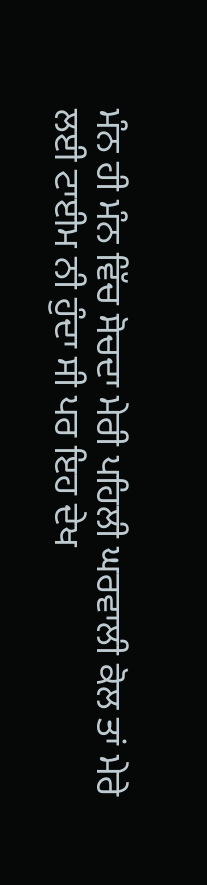ਮੰਨ ਹੀ ਮੰਨ ਵਿੱਚ ਸੋਚਦਾ ਮੇਰੀ ਪਹਿਲੀ ਘਰਵਾਲੀ ਕੋਲ ਤਾਂ ਮੇਰੇ ਲਈ ਟਾਈਮ ਨੀ ਹੁੰਦਾ ਸੀ ਪਰ ਇਹ ਦੇਖ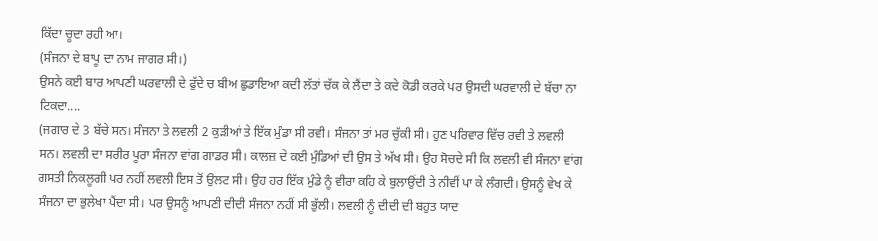ਕਿੱਦਾ ਚੂਦਾ ਰਹੀ ਆ।
(ਸੰਜਨਾ ਦੇ ਬਾਪੂ ਦਾ ਨਾਮ ਜਾਗਰ ਸੀ।)
ਉਸਨੇ ਕਈ ਬਾਰ ਆਪਣੀ ਘਰਵਾਲੀ ਦੇ ਫੁੱਦੇ ਚ ਬੀਅ ਛੁਡਾਇਆ ਕਦੀ ਲੱਤਾਂ ਚੱਕ ਕੇ ਲੈਂਦਾ ਤੇ ਕਦੇ ਕੋਡੀ ਕਰਕੇ ਪਰ ਉਸਦੀ ਘਰਵਾਲੀ ਦੇ ਬੱਚਾ ਨਾ ਟਿਕਦਾ....
(ਜਗਾਰ ਦੇ 3 ਬੱਚੇ ਸਨ। ਸੰਜਨਾ ਤੇ ਲਵਲੀ 2 ਕੁੜੀਆਂ ਤੇ ਇੱਕ ਮੁੰਡਾ ਸੀ ਰਵੀ। ਸੰਜਨਾ ਤਾਂ ਮਰ ਚੁੱਕੀ ਸੀ। ਹੁਣ ਪਰਿਵਾਰ ਵਿੱਚ ਰਵੀ ਤੇ ਲਵਲੀ ਸਨ। ਲਵਲੀ ਦਾ ਸਰੀਰ ਪੂਰਾ ਸੰਜਨਾ ਵਾਂਗ ਗਾਡਰ ਸੀ। ਕਾਲਜ਼ ਦੇ ਕਈ ਮੁੰਡਿਆਂ ਦੀ ਉਸ ਤੇ ਅੱਖ ਸੀ। ਉਹ ਸੋਚਦੇ ਸੀ ਕਿ ਲਵਲੀ ਵੀ ਸੰਜਨਾ ਵਾਂਗ ਗਸਤੀ ਨਿਕਲੂਗੀ ਪਰ ਨਹੀਂ ਲਵਲੀ ਇਸ ਤੋਂ ਉਲਟ ਸੀ। ਉਹ ਹਰ ਇੱਕ ਮੁੰਡੇ ਨੂੰ ਵੀਰਾ ਕਹਿ ਕੇ ਬੁਲਾਉਂਦੀ ਤੇ ਨੀਵੀਂ ਪਾ ਕੇ ਲੰਗਦੀ। ਉਸਨੂੰ ਵੇਖ ਕੇ ਸੰਜਨਾ ਦਾ ਭੁਲੇਖਾ ਪੈਂਦਾ ਸੀ। ਪਰ ਉਸਨੂੰ ਆਪਣੀ ਦੀਦੀ ਸੰਜਨਾ ਨਹੀਂ ਸੀ ਭੁੱਲੀ। ਲਵਲੀ ਨੂੰ ਦੀਦੀ ਦੀ ਬਹੁਤ ਯਾਦ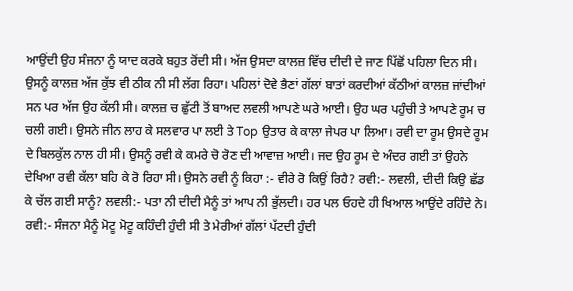ਆਉਂਦੀ ਉਹ ਸੰਜਨਾ ਨੂੰ ਯਾਦ ਕਰਕੇ ਬਹੁਤ ਰੋਂਦੀ ਸੀ। ਅੱਜ ਉਸਦਾ ਕਾਲਜ਼ ਵਿੱਚ ਦੀਦੀ ਦੇ ਜਾਣ ਪਿੱਛੋਂ ਪਹਿਲਾ ਦਿਨ ਸੀ। ਉਸਨੂੰ ਕਾਲਜ਼ ਅੱਜ ਕੁੱਝ ਵੀ ਠੀਕ ਨੀ ਸੀ ਲੱਗ ਰਿਹਾ। ਪਹਿਲਾਂ ਦੋਵੇ ਭੈਣਾਂ ਗੱਲਾਂ ਬਾਤਾਂ ਕਰਦੀਆਂ ਕੱਠੀਆਂ ਕਾਲਜ਼ ਜਾਂਦੀਆਂ ਸਨ ਪਰ ਅੱਜ ਉਹ ਕੱਲੀ ਸੀ। ਕਾਲਜ਼ ਚ ਛੁੱਟੀ ਤੋਂ ਬਾਅਦ ਲਵਲੀ ਆਪਣੇ ਘਰੇ ਆਈ। ਉਹ ਘਰ ਪਹੁੰਚੀ ਤੇ ਆਪਣੇ ਰੂਮ ਚ ਚਲੀ ਗਈ। ਉਸਨੇ ਜੀਨ ਲਾਹ ਕੇ ਸਲਵਾਰ ਪਾ ਲਈ ਤੇ Top ਉਤਾਰ ਕੇ ਕਾਲਾ ਜੇਪਰ ਪਾ ਲਿਆ। ਰਵੀ ਦਾ ਰੂਮ ਉਸਦੇ ਰੂਮ ਦੇ ਬਿਲਕੁੱਲ ਨਾਲ ਹੀ ਸੀ। ਉਸਨੂੰ ਰਵੀ ਕੇ ਕਮਰੇ ਚੋ ਰੋਣ ਦੀ ਆਵਾਜ਼ ਆਈ। ਜਦ ਉਹ ਰੂਮ ਦੇ ਅੰਦਰ ਗਈ ਤਾਂ ਉਹਨੇ ਦੇਖਿਆ ਰਵੀ ਕੱਲਾ ਬਹਿ ਕੇ ਰੋ ਰਿਹਾ ਸੀ। ਉਸਨੇ ਰਵੀ ਨੂੰ ਕਿਹਾ :- ਵੀਰੇ ਰੋ ਕਿਉਂ ਰਿਹੈ? ਰਵੀ:- ਲਵਲੀ, ਦੀਦੀ ਕਿਉ ਛੱਡ ਕੇ ਚੱਲ ਗਈ ਸਾਨੂੰ? ਲਵਲੀ:- ਪਤਾ ਨੀ ਦੀਦੀ ਮੈਨੂੰ ਤਾਂ ਆਪ ਨੀ ਭੁੱਲਦੀ। ਹਰ ਪਲ ਓਹਦੇ ਹੀ ਖਿਆਲ ਆਉਂਦੇ ਰਹਿੰਦੇ ਨੇ। ਰਵੀ:- ਸੰਜਨਾ ਮੈਨੂੰ ਮੋਟੂ ਮੋਟੂ ਕਹਿੰਦੀ ਹੁੰਦੀ ਸੀ ਤੇ ਮੇਰੀਆਂ ਗੱਲਾਂ ਪੱਟਦੀ ਹੁੰਦੀ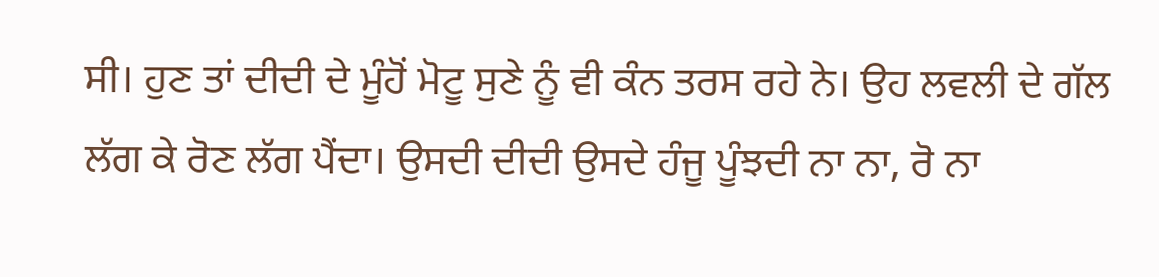ਸੀ। ਹੁਣ ਤਾਂ ਦੀਦੀ ਦੇ ਮੂੰਹੋਂ ਮੋਟੂ ਸੁਣੇ ਨੂੰ ਵੀ ਕੰਨ ਤਰਸ ਰਹੇ ਨੇ। ਉਹ ਲਵਲੀ ਦੇ ਗੱਲ ਲੱਗ ਕੇ ਰੋਣ ਲੱਗ ਪੈਂਦਾ। ਉਸਦੀ ਦੀਦੀ ਉਸਦੇ ਹੰਜੂ ਪੂੰਝਦੀ ਨਾ ਨਾ, ਰੋ ਨਾ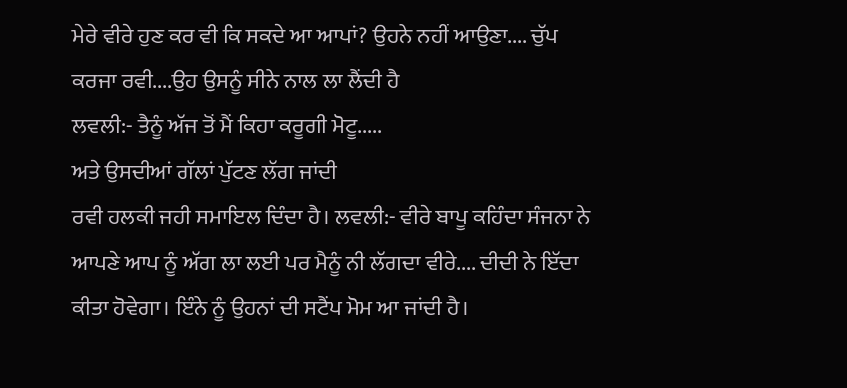ਮੇਰੇ ਵੀਰੇ ਹੁਣ ਕਰ ਵੀ ਕਿ ਸਕਦੇ ਆ ਆਪਾਂ? ਉਹਨੇ ਨਹੀਂ ਆਉਣਾ.... ਚੁੱਪ ਕਰਜਾ ਰਵੀ....ਉਹ ਉਸਨੂੰ ਸੀਨੇ ਨਾਲ ਲਾ ਲੈਂਦੀ ਹੈ
ਲਵਲੀ:- ਤੈਨੂੰ ਅੱਜ ਤੋਂ ਮੈਂ ਕਿਹਾ ਕਰੂਗੀ ਮੋਟੂ.....
ਅਤੇ ਉਸਦੀਆਂ ਗੱਲਾਂ ਪੁੱਟਣ ਲੱਗ ਜਾਂਦੀ
ਰਵੀ ਹਲਕੀ ਜਹੀ ਸਮਾਇਲ ਦਿੰਦਾ ਹੈ। ਲਵਲੀ:- ਵੀਰੇ ਬਾਪੂ ਕਹਿੰਦਾ ਸੰਜਨਾ ਨੇ ਆਪਣੇ ਆਪ ਨੂੰ ਅੱਗ ਲਾ ਲਈ ਪਰ ਮੈਨੂੰ ਨੀ ਲੱਗਦਾ ਵੀਰੇ.... ਦੀਦੀ ਨੇ ਇੱਦਾ ਕੀਤਾ ਹੋਵੇਗਾ। ਇੰਨੇ ਨੂੰ ਉਹਨਾਂ ਦੀ ਸਟੈਂਪ ਮੋਮ ਆ ਜਾਂਦੀ ਹੈ।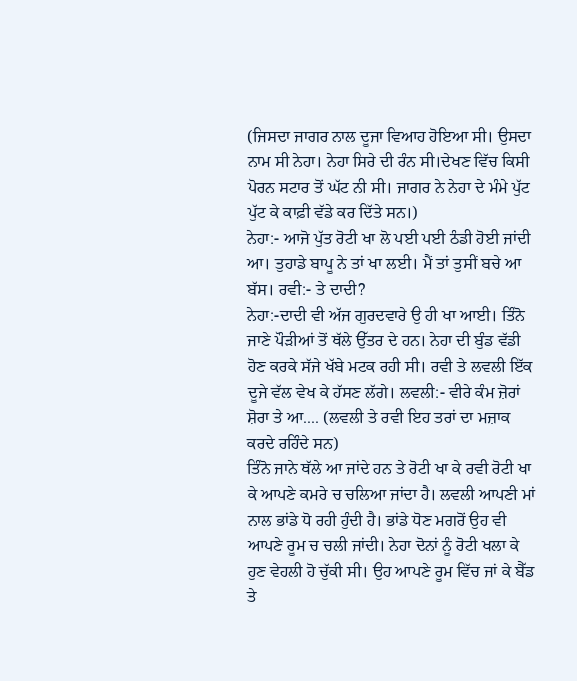(ਜਿਸਦਾ ਜਾਗਰ ਨਾਲ ਦੂਜਾ ਵਿਆਹ ਹੋਇਆ ਸੀ। ਉਸਦਾ ਨਾਮ ਸੀ ਨੇਹਾ। ਨੇਹਾ ਸਿਰੇ ਦੀ ਰੰਨ ਸੀ।ਦੇਖਣ ਵਿੱਚ ਕਿਸੀ ਪੋਰਨ ਸਟਾਰ ਤੋਂ ਘੱਟ ਨੀ ਸੀ। ਜਾਗਰ ਨੇ ਨੇਹਾ ਦੇ ਮੰਮੇ ਪੁੱਟ ਪੁੱਟ ਕੇ ਕਾਫ਼ੀ ਵੱਡੇ ਕਰ ਦਿੱਤੇ ਸਨ।)
ਨੇਹਾ:- ਆਜੋ ਪੁੱਤ ਰੋਟੀ ਖਾ ਲੋ ਪਈ ਪਈ ਠੰਡੀ ਹੋਈ ਜਾਂਦੀ ਆ। ਤੁਹਾਡੇ ਬਾਪੂ ਨੇ ਤਾਂ ਖਾ ਲਈ। ਮੈਂ ਤਾਂ ਤੁਸੀਂ ਬਚੇ ਆ ਬੱਸ। ਰਵੀ:- ਤੇ ਦਾਦੀ?
ਨੇਹਾ:-ਦਾਦੀ ਵੀ ਅੱਜ ਗੁਰਦਵਾਰੇ ਉ ਹੀ ਖਾ ਆਈ। ਤਿੰਨੋ ਜਾਣੇ ਪੌੜੀਆਂ ਤੋਂ ਥੱਲੇ ਉੱਤਰ ਦੇ ਹਨ। ਨੇਹਾ ਦੀ ਬੁੰਡ ਵੱਡੀ ਹੋਣ ਕਰਕੇ ਸੱਜੇ ਖੱਬੇ ਮਟਕ ਰਹੀ ਸੀ। ਰਵੀ ਤੇ ਲਵਲੀ ਇੱਕ ਦੂਜੇ ਵੱਲ ਵੇਖ ਕੇ ਹੱਸਣ ਲੱਗੇ। ਲਵਲੀ:- ਵੀਰੇ ਕੰਮ ਜ਼ੋਰਾਂ ਸ਼ੋਰਾ ਤੇ ਆ.... (ਲਵਲੀ ਤੇ ਰਵੀ ਇਹ ਤਰਾਂ ਦਾ ਮਜ਼ਾਕ ਕਰਦੇ ਰਹਿੰਦੇ ਸਨ)
ਤਿੰਨੋ ਜਾਨੇ ਥੱਲੇ ਆ ਜਾਂਦੇ ਹਨ ਤੇ ਰੋਟੀ ਖਾ ਕੇ ਰਵੀ ਰੋਟੀ ਖਾ ਕੇ ਆਪਣੇ ਕਮਰੇ ਚ ਚਲਿਆ ਜਾਂਦਾ ਹੈ। ਲਵਲੀ ਆਪਣੀ ਮਾਂ ਨਾਲ ਭਾਂਡੇ ਧੋ ਰਹੀ ਹੁੰਦੀ ਹੈ। ਭਾਂਡੇ ਧੋਣ ਮਗਰੋਂ ਉਹ ਵੀ ਆਪਣੇ ਰੂਮ ਚ ਚਲੀ ਜਾਂਦੀ। ਨੇਹਾ ਦੋਨਾਂ ਨੂੰ ਰੋਟੀ ਖਲਾ ਕੇ ਹੁਣ ਵੇਹਲੀ ਹੋ ਚੁੱਕੀ ਸੀ। ਉਹ ਆਪਣੇ ਰੂਮ ਵਿੱਚ ਜਾਂ ਕੇ ਬੈੱਡ ਤੇ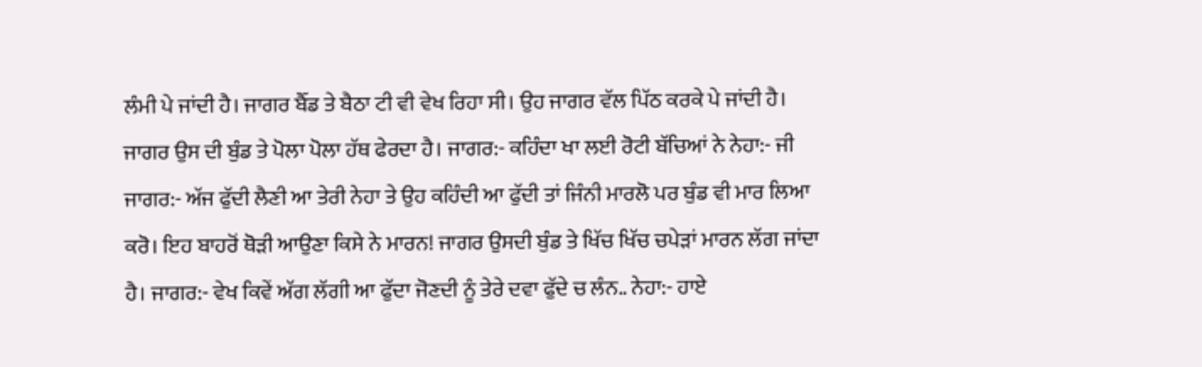ਲੰਮੀ ਪੇ ਜਾਂਦੀ ਹੈ। ਜਾਗਰ ਬੈੱਡ ਤੇ ਬੈਠਾ ਟੀ ਵੀ ਵੇਖ ਰਿਹਾ ਸੀ। ਉਹ ਜਾਗਰ ਵੱਲ ਪਿੱਠ ਕਰਕੇ ਪੇ ਜਾਂਦੀ ਹੈ। ਜਾਗਰ ਉਸ ਦੀ ਬੁੰਡ ਤੇ ਪੋਲਾ ਪੋਲਾ ਹੱਥ ਫੇਰਦਾ ਹੈ। ਜਾਗਰ:- ਕਹਿੰਦਾ ਖਾ ਲਈ ਰੋਟੀ ਬੱਚਿਆਂ ਨੇ ਨੇਹਾ:- ਜੀ ਜਾਗਰ:- ਅੱਜ ਫੁੱਦੀ ਲੈਣੀ ਆ ਤੇਰੀ ਨੇਹਾ ਤੇ ਉਹ ਕਹਿੰਦੀ ਆ ਫੁੱਦੀ ਤਾਂ ਜਿੰਨੀ ਮਾਰਲੋ ਪਰ ਬੁੰਡ ਵੀ ਮਾਰ ਲਿਆ ਕਰੋ। ਇਹ ਬਾਹਰੋਂ ਥੋੜੀ ਆਉਣਾ ਕਿਸੇ ਨੇ ਮਾਰਨ! ਜਾਗਰ ਉਸਦੀ ਬੁੰਡ ਤੇ ਖਿੱਚ ਖਿੱਚ ਚਪੇੜਾਂ ਮਾਰਨ ਲੱਗ ਜਾਂਦਾ ਹੈ। ਜਾਗਰ:- ਵੇਖ ਕਿਵੇਂ ਅੱਗ ਲੱਗੀ ਆ ਫੁੱਦਾ ਜੋਣਦੀ ਨੂੰ ਤੇਰੇ ਦਵਾ ਫੁੱਦੇ ਚ ਲੰਨ.. ਨੇਹਾ:- ਹਾਏ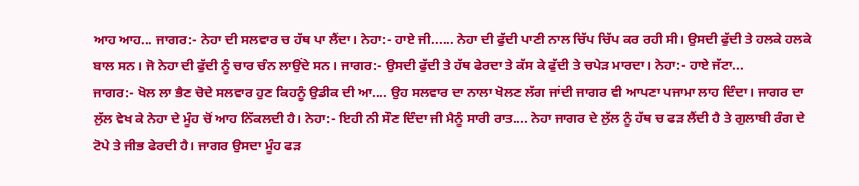ਆਹ ਆਹ... ਜਾਗਰ:- ਨੇਹਾ ਦੀ ਸਲਵਾਰ ਚ ਹੱਥ ਪਾ ਲੈਂਦਾ। ਨੇਹਾ:- ਹਾਏ ਜੀ...... ਨੇਹਾ ਦੀ ਫੁੱਦੀ ਪਾਣੀ ਨਾਲ ਚਿੱਪ ਚਿੱਪ ਕਰ ਰਹੀ ਸੀ। ਉਸਦੀ ਫੁੱਦੀ ਤੇ ਹਲਕੇ ਹਲਕੇ ਬਾਲ ਸਨ। ਜੋ ਨੇਹਾ ਦੀ ਫੁੱਦੀ ਨੂੰ ਚਾਰ ਚੰਨ ਲਾਉਂਦੇ ਸਨ। ਜਾਗਰ:- ਉਸਦੀ ਫੁੱਦੀ ਤੇ ਹੱਥ ਫੇਰਦਾ ਤੇ ਕੱਸ ਕੇ ਫੁੱਦੀ ਤੇ ਚਪੇੜ ਮਾਰਦਾ। ਨੇਹਾ:- ਹਾਏ ਜੱਟਾ...
ਜਾਗਰ:- ਖੋਲ ਲਾ ਭੈਣ ਚੋਦੇ ਸਲਵਾਰ ਹੁਣ ਕਿਹਨੂੰ ਉਡੀਕ ਦੀ ਆ.... ਉਹ ਸਲਵਾਰ ਦਾ ਨਾਲਾ ਖੋਲਣ ਲੱਗ ਜਾਂਦੀ ਜਾਗਰ ਵੀ ਆਪਣਾ ਪਜਾਮਾ ਲਾਹ ਦਿੰਦਾ। ਜਾਗਰ ਦਾ ਲੁੱਲ ਵੇਖ ਕੇ ਨੇਹਾ ਦੇ ਮੂੰਹ ਚੋਂ ਆਹ ਨਿੱਕਲਦੀ ਹੈ। ਨੇਹਾ:- ਇਹੀ ਨੀ ਸੌਣ ਦਿੰਦਾ ਜੀ ਮੈਨੂੰ ਸਾਰੀ ਰਾਤ.... ਨੇਹਾ ਜਾਗਰ ਦੇ ਲੁੱਲ ਨੂੰ ਹੱਥ ਚ ਫੜ ਲੈਂਦੀ ਹੈ ਤੇ ਗੁਲਾਬੀ ਰੰਗ ਦੇ ਟੋਪੇ ਤੇ ਜੀਭ ਫੇਰਦੀ ਹੈ। ਜਾਗਰ ਉਸਦਾ ਮੂੰਹ ਫੜ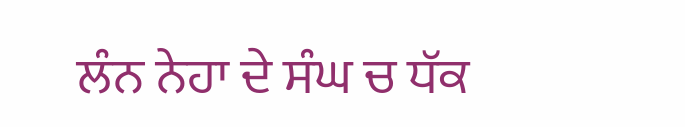ਲੰਨ ਨੇਹਾ ਦੇ ਸੰਘ ਚ ਧੱਕ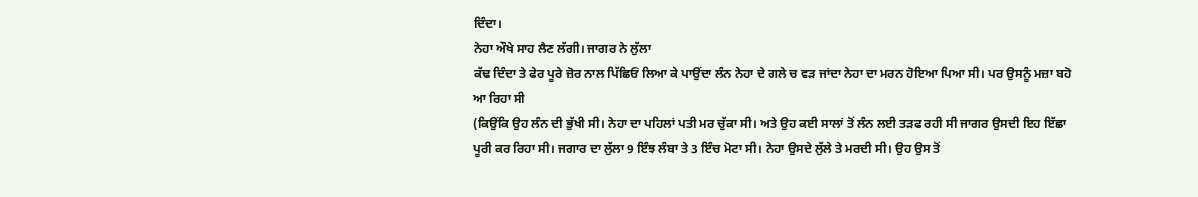ਦਿੰਦਾ।
ਨੇਹਾ ਔਖੇ ਸਾਹ ਲੈਣ ਲੱਗੀ। ਜਾਗਰ ਨੇ ਲੁੱਲਾ
ਕੱਢ ਦਿੰਦਾ ਤੇ ਫੇਰ ਪੂਰੇ ਜ਼ੋਰ ਨਾਲ ਪਿੱਛਿਓਂ ਲਿਆ ਕੇ ਪਾਉਂਦਾ ਲੰਨ ਨੇਹਾ ਦੇ ਗਲੇ ਚ ਵੜ ਜਾਂਦਾ ਨੇਹਾ ਦਾ ਮਰਨ ਹੋਇਆ ਪਿਆ ਸੀ। ਪਰ ਉਸਨੂੰ ਮਜ਼ਾ ਬਹੋ ਆ ਰਿਹਾ ਸੀ
(ਕਿਉਂਕਿ ਉਹ ਲੰਨ ਦੀ ਭੁੱਖੀ ਸੀ। ਨੇਹਾ ਦਾ ਪਹਿਲਾਂ ਪਤੀ ਮਰ ਚੁੱਕਾ ਸੀ। ਅਤੇ ਉਹ ਕਈ ਸਾਲਾਂ ਤੋਂ ਲੰਨ ਲਈ ਤੜਫ ਰਹੀ ਸੀ ਜਾਗਰ ਉਸਦੀ ਇਹ ਇੱਛਾ ਪੂਰੀ ਕਰ ਰਿਹਾ ਸੀ। ਜਗਾਰ ਦਾ ਲੁੱਲਾ 9 ਇੰਝ ਲੰਬਾ ਤੇ 3 ਇੰਚ ਮੋਟਾ ਸੀ। ਨੇਹਾ ਉਸਦੇ ਲੁੱਲੇ ਤੇ ਮਰਦੀ ਸੀ। ਉਹ ਉਸ ਤੋਂ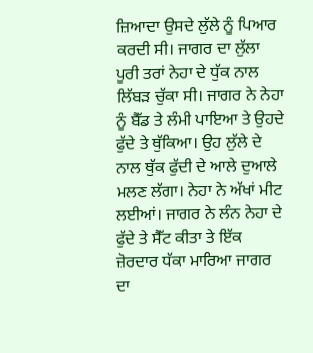ਜ਼ਿਆਦਾ ਉਸਦੇ ਲੁੱਲੇ ਨੂੰ ਪਿਆਰ ਕਰਦੀ ਸੀ। ਜਾਗਰ ਦਾ ਲੁੱਲਾ ਪੂਰੀ ਤਰਾਂ ਨੇਹਾ ਦੇ ਧੁੱਕ ਨਾਲ ਲਿੱਬੜ ਚੁੱਕਾ ਸੀ। ਜਾਗਰ ਨੇ ਨੇਹਾ ਨੂੰ ਬੈੱਡ ਤੇ ਲੰਮੀ ਪਾਇਆ ਤੇ ਉਹਦੇ ਫੁੱਦੇ ਤੇ ਥੁੱਕਿਆ। ਉਹ ਲੁੱਲੇ ਦੇ ਨਾਲ ਥੁੱਕ ਫੁੱਦੀ ਦੇ ਆਲੇ ਦੁਆਲੇ ਮਲਣ ਲੱਗਾ। ਨੇਹਾ ਨੇ ਅੱਖਾਂ ਮੀਟ ਲਈਆਂ। ਜਾਗਰ ਨੇ ਲੰਨ ਨੇਹਾ ਦੇ ਫੁੱਦੇ ਤੇ ਸੈੱਟ ਕੀਤਾ ਤੇ ਇੱਕ ਜ਼ੋਰਦਾਰ ਧੱਕਾ ਮਾਰਿਆ ਜਾਗਰ ਦਾ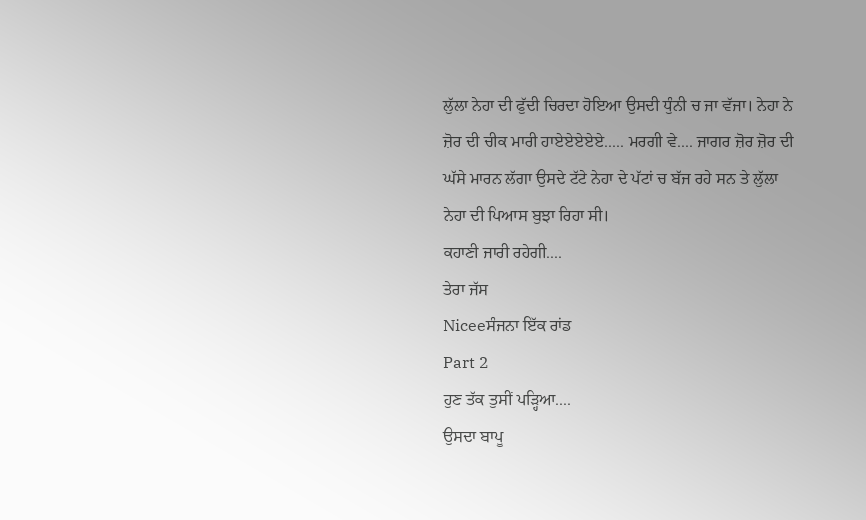ਲੁੱਲਾ ਨੇਹਾ ਦੀ ਫੁੱਦੀ ਚਿਰਦਾ ਹੋਇਆ ਉਸਦੀ ਧੁੰਨੀ ਚ ਜਾ ਵੱਜਾ। ਨੇਹਾ ਨੇ ਜ਼ੋਰ ਦੀ ਚੀਕ ਮਾਰੀ ਹਾਏਏਏਏਏ..... ਮਰਗੀ ਵੇ.... ਜਾਗਰ ਜ਼ੋਰ ਜ਼ੋਰ ਦੀ ਘੱਸੇ ਮਾਰਨ ਲੱਗਾ ਉਸਦੇ ਟੱਟੇ ਨੇਹਾ ਦੇ ਪੱਟਾਂ ਚ ਬੱਜ ਰਹੇ ਸਨ ਤੇ ਲੁੱਲਾ ਨੇਹਾ ਦੀ ਪਿਆਸ ਬੁਝਾ ਰਿਹਾ ਸੀ।
ਕਹਾਣੀ ਜਾਰੀ ਰਹੇਗੀ....
ਤੇਰਾ ਜੱਸ
Niceeਸੰਜਨਾ ਇੱਕ ਰਾਂਡ
Part 2
ਹੁਣ ਤੱਕ ਤੁਸੀਂ ਪੜ੍ਹਿਆ....
ਉਸਦਾ ਬਾਪੂ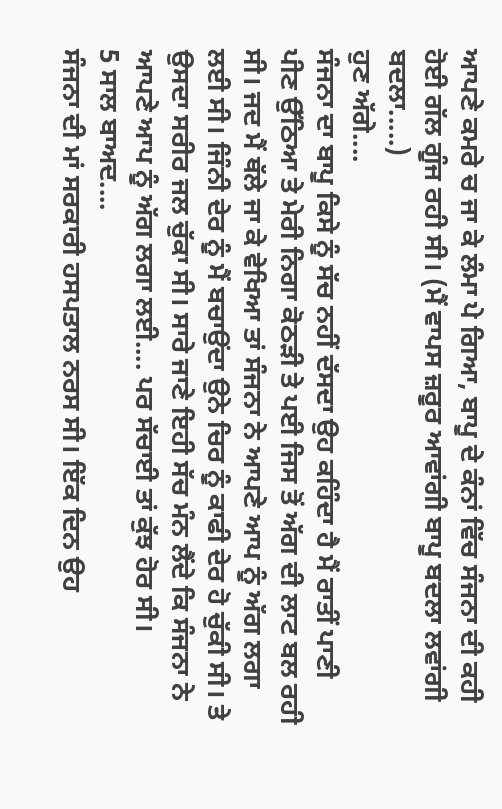ਆਪਣੇ ਕਮਰੇ ਚ ਜਾ ਕੇ ਲੰਮਾ ਪੇ ਗਿਆ, ਬਾਪੂ ਦੇ ਕੰਨਾਂ ਵਿੱਚ ਸੰਜਨਾ ਦੀ ਕਹੀ ਹੋਈ ਗੱਲ ਗੂੰਜ ਰਹੀ ਸੀ। (ਮੈਂ ਵਾਪਸ ਜ਼ਰੂਰ ਆਵਾਂਗੀ ਬਾਪੂ ਬਦਲਾ ਲਵਾਂਗੀ ਬਦਲਾ.....)
ਹੁਣ ਅੱਗੇ....
ਸੰਜਨਾ ਦਾ ਬਾਪੂ ਕਿਸੇ ਨੂੰ ਸੱਚ ਨਹੀਂ ਦੱਸਦਾ ਉਹ ਕਹਿੰਦਾ ਹੈ ਮੈਂ ਰਾਤੀਂ ਪਾਣੀ ਪੀਣ ਉੱਠਿਆ ਤੇ ਮੇਰੀ ਨਿਗਾ ਕੋਠੜੀ ਤੇ ਪਈ ਜਿਸ ਤੋਂ ਅੱਗ ਦੀ ਲਾਟ ਬਲ ਰਹੀ ਸੀ। ਜਦ ਮੈਂ ਥੱਲੇ ਜਾ ਕੇ ਵੇਖਿਆ ਤਾਂ ਸੰਜਨਾ ਨੇ ਆਪਣੇ ਆਪ ਨੂੰ ਅੱਗ ਲਗਾ ਲਈ ਸੀ। ਜਿੰਨੀ ਦੇਰ ਨੂੰ ਮੈਂ ਬਚਾਉਂਦਾ ਉਨੇ ਚਿਰ ਨੂੰ ਕਾਫੀ ਦੇਰ ਹੋ ਚੁੱਕੀ ਸੀ। ਤੇ ਉਸਦਾ ਸਰੀਰ ਜਲ ਚੁੱਕਾ ਸੀ। ਸਾਰੇ ਜਾਣੇ ਇਹੀ ਸੱਚ ਮੰਨ ਲੈਂਦੇ ਕਿ ਸੰਜਨਾ ਨੇ ਆਪਣੇ ਆਪ ਨੂੰ ਅੱਗ ਲਗਾ ਲਈ.... ਪਰ ਸੱਚਾਈ ਤਾਂ ਕੁੱਝ ਹੋਰ ਸੀ।
5 ਸਾਲ ਬਾਅਦ....
ਸੰਜਨਾ ਦੀ ਮਾਂ ਸਰਕਾਰੀ ਹਸਪਤਾਲ ਨਰਸ ਸੀ। ਇੱਕ ਦਿਨ ਉਹ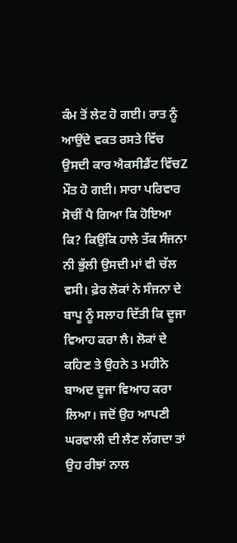ਕੰਮ ਤੋਂ ਲੇਟ ਹੋ ਗਈ। ਰਾਤ ਨੂੰ ਆਉਂਦੇ ਵਕਤ ਰਸਤੇ ਵਿੱਚ ਉਸਦੀ ਕਾਰ ਐਕਸੀਡੈਂਟ ਵਿੱਚZ ਮੌਤ ਹੋ ਗਈ। ਸਾਰਾ ਪਰਿਵਾਰ ਸੋਚੀਂ ਪੈ ਗਿਆ ਕਿ ਹੋਇਆ ਕਿ? ਕਿਉਂਕਿ ਹਾਲੇ ਤੱਕ ਸੰਜਨਾ ਨੀ ਭੁੱਲੀ ਉਸਦੀ ਮਾਂ ਵੀ ਚੱਲ ਵਸੀ। ਫ਼ੇਰ ਲੋਕਾਂ ਨੇ ਸੰਜਨਾ ਦੇ ਬਾਪੂ ਨੂੰ ਸਲਾਹ ਦਿੱਤੀ ਕਿ ਦੂਜਾ ਵਿਆਹ ਕਰਾ ਲੈ। ਲੋਕਾਂ ਦੇ ਕਹਿਣ ਤੇ ਉਹਨੇ 3 ਮਹੀਨੇ ਬਾਅਦ ਦੂਜਾ ਵਿਆਹ ਕਰਾ ਲਿਆ। ਜਦੋਂ ਉਹ ਆਪਣੀ ਘਰਵਾਲੀ ਦੀ ਲੈਣ ਲੱਗਦਾ ਤਾਂ ਉਹ ਰੀਝਾਂ ਨਾਲ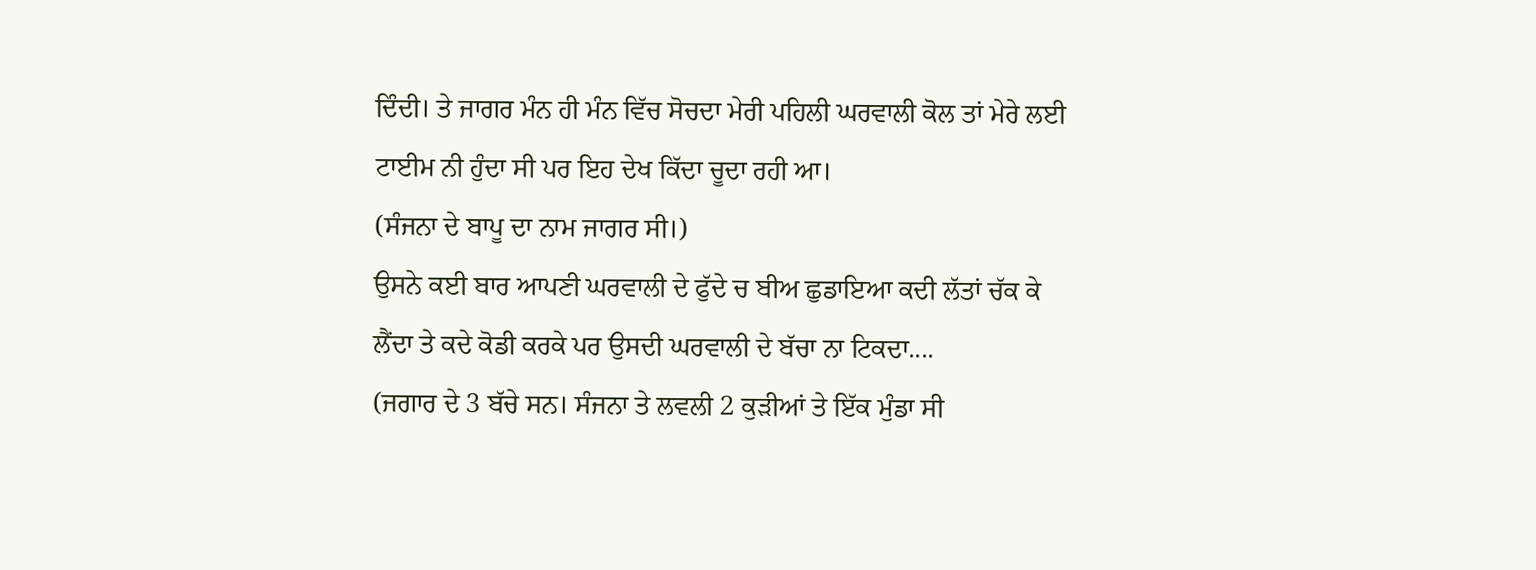ਦਿੰਦੀ। ਤੇ ਜਾਗਰ ਮੰਨ ਹੀ ਮੰਨ ਵਿੱਚ ਸੋਚਦਾ ਮੇਰੀ ਪਹਿਲੀ ਘਰਵਾਲੀ ਕੋਲ ਤਾਂ ਮੇਰੇ ਲਈ ਟਾਈਮ ਨੀ ਹੁੰਦਾ ਸੀ ਪਰ ਇਹ ਦੇਖ ਕਿੱਦਾ ਚੂਦਾ ਰਹੀ ਆ।
(ਸੰਜਨਾ ਦੇ ਬਾਪੂ ਦਾ ਨਾਮ ਜਾਗਰ ਸੀ।)
ਉਸਨੇ ਕਈ ਬਾਰ ਆਪਣੀ ਘਰਵਾਲੀ ਦੇ ਫੁੱਦੇ ਚ ਬੀਅ ਛੁਡਾਇਆ ਕਦੀ ਲੱਤਾਂ ਚੱਕ ਕੇ ਲੈਂਦਾ ਤੇ ਕਦੇ ਕੋਡੀ ਕਰਕੇ ਪਰ ਉਸਦੀ ਘਰਵਾਲੀ ਦੇ ਬੱਚਾ ਨਾ ਟਿਕਦਾ....
(ਜਗਾਰ ਦੇ 3 ਬੱਚੇ ਸਨ। ਸੰਜਨਾ ਤੇ ਲਵਲੀ 2 ਕੁੜੀਆਂ ਤੇ ਇੱਕ ਮੁੰਡਾ ਸੀ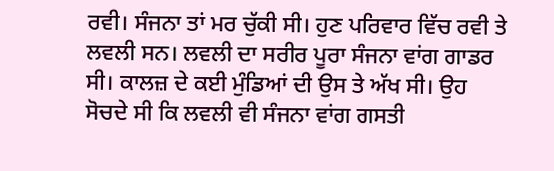ਰਵੀ। ਸੰਜਨਾ ਤਾਂ ਮਰ ਚੁੱਕੀ ਸੀ। ਹੁਣ ਪਰਿਵਾਰ ਵਿੱਚ ਰਵੀ ਤੇ ਲਵਲੀ ਸਨ। ਲਵਲੀ ਦਾ ਸਰੀਰ ਪੂਰਾ ਸੰਜਨਾ ਵਾਂਗ ਗਾਡਰ ਸੀ। ਕਾਲਜ਼ ਦੇ ਕਈ ਮੁੰਡਿਆਂ ਦੀ ਉਸ ਤੇ ਅੱਖ ਸੀ। ਉਹ ਸੋਚਦੇ ਸੀ ਕਿ ਲਵਲੀ ਵੀ ਸੰਜਨਾ ਵਾਂਗ ਗਸਤੀ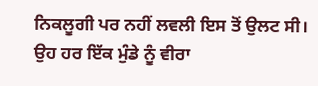ਨਿਕਲੂਗੀ ਪਰ ਨਹੀਂ ਲਵਲੀ ਇਸ ਤੋਂ ਉਲਟ ਸੀ। ਉਹ ਹਰ ਇੱਕ ਮੁੰਡੇ ਨੂੰ ਵੀਰਾ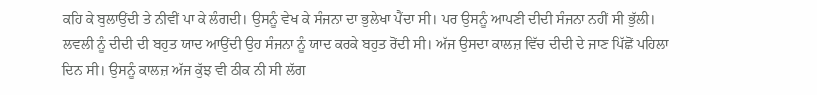ਕਹਿ ਕੇ ਬੁਲਾਉਂਦੀ ਤੇ ਨੀਵੀਂ ਪਾ ਕੇ ਲੰਗਦੀ। ਉਸਨੂੰ ਵੇਖ ਕੇ ਸੰਜਨਾ ਦਾ ਭੁਲੇਖਾ ਪੈਂਦਾ ਸੀ। ਪਰ ਉਸਨੂੰ ਆਪਣੀ ਦੀਦੀ ਸੰਜਨਾ ਨਹੀਂ ਸੀ ਭੁੱਲੀ। ਲਵਲੀ ਨੂੰ ਦੀਦੀ ਦੀ ਬਹੁਤ ਯਾਦ ਆਉਂਦੀ ਉਹ ਸੰਜਨਾ ਨੂੰ ਯਾਦ ਕਰਕੇ ਬਹੁਤ ਰੋਂਦੀ ਸੀ। ਅੱਜ ਉਸਦਾ ਕਾਲਜ਼ ਵਿੱਚ ਦੀਦੀ ਦੇ ਜਾਣ ਪਿੱਛੋਂ ਪਹਿਲਾ ਦਿਨ ਸੀ। ਉਸਨੂੰ ਕਾਲਜ਼ ਅੱਜ ਕੁੱਝ ਵੀ ਠੀਕ ਨੀ ਸੀ ਲੱਗ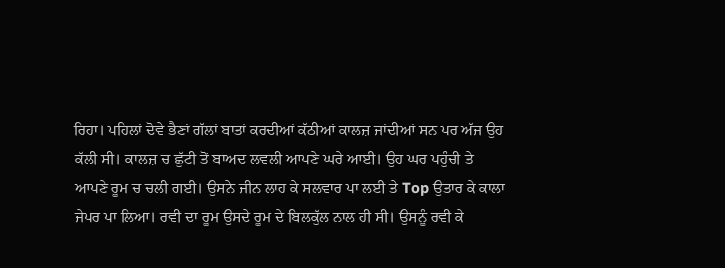ਰਿਹਾ। ਪਹਿਲਾਂ ਦੋਵੇ ਭੈਣਾਂ ਗੱਲਾਂ ਬਾਤਾਂ ਕਰਦੀਆਂ ਕੱਠੀਆਂ ਕਾਲਜ਼ ਜਾਂਦੀਆਂ ਸਨ ਪਰ ਅੱਜ ਉਹ ਕੱਲੀ ਸੀ। ਕਾਲਜ਼ ਚ ਛੁੱਟੀ ਤੋਂ ਬਾਅਦ ਲਵਲੀ ਆਪਣੇ ਘਰੇ ਆਈ। ਉਹ ਘਰ ਪਹੁੰਚੀ ਤੇ ਆਪਣੇ ਰੂਮ ਚ ਚਲੀ ਗਈ। ਉਸਨੇ ਜੀਨ ਲਾਹ ਕੇ ਸਲਵਾਰ ਪਾ ਲਈ ਤੇ Top ਉਤਾਰ ਕੇ ਕਾਲਾ ਜੇਪਰ ਪਾ ਲਿਆ। ਰਵੀ ਦਾ ਰੂਮ ਉਸਦੇ ਰੂਮ ਦੇ ਬਿਲਕੁੱਲ ਨਾਲ ਹੀ ਸੀ। ਉਸਨੂੰ ਰਵੀ ਕੇ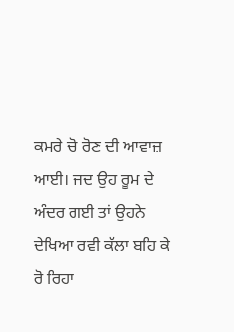ਕਮਰੇ ਚੋ ਰੋਣ ਦੀ ਆਵਾਜ਼ ਆਈ। ਜਦ ਉਹ ਰੂਮ ਦੇ ਅੰਦਰ ਗਈ ਤਾਂ ਉਹਨੇ ਦੇਖਿਆ ਰਵੀ ਕੱਲਾ ਬਹਿ ਕੇ ਰੋ ਰਿਹਾ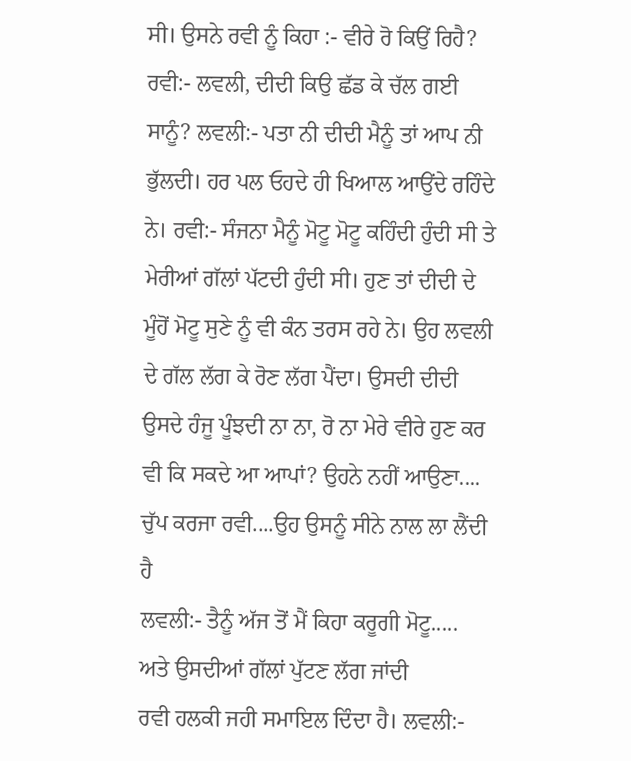ਸੀ। ਉਸਨੇ ਰਵੀ ਨੂੰ ਕਿਹਾ :- ਵੀਰੇ ਰੋ ਕਿਉਂ ਰਿਹੈ? ਰਵੀ:- ਲਵਲੀ, ਦੀਦੀ ਕਿਉ ਛੱਡ ਕੇ ਚੱਲ ਗਈ ਸਾਨੂੰ? ਲਵਲੀ:- ਪਤਾ ਨੀ ਦੀਦੀ ਮੈਨੂੰ ਤਾਂ ਆਪ ਨੀ ਭੁੱਲਦੀ। ਹਰ ਪਲ ਓਹਦੇ ਹੀ ਖਿਆਲ ਆਉਂਦੇ ਰਹਿੰਦੇ ਨੇ। ਰਵੀ:- ਸੰਜਨਾ ਮੈਨੂੰ ਮੋਟੂ ਮੋਟੂ ਕਹਿੰਦੀ ਹੁੰਦੀ ਸੀ ਤੇ ਮੇਰੀਆਂ ਗੱਲਾਂ ਪੱਟਦੀ ਹੁੰਦੀ ਸੀ। ਹੁਣ ਤਾਂ ਦੀਦੀ ਦੇ ਮੂੰਹੋਂ ਮੋਟੂ ਸੁਣੇ ਨੂੰ ਵੀ ਕੰਨ ਤਰਸ ਰਹੇ ਨੇ। ਉਹ ਲਵਲੀ ਦੇ ਗੱਲ ਲੱਗ ਕੇ ਰੋਣ ਲੱਗ ਪੈਂਦਾ। ਉਸਦੀ ਦੀਦੀ ਉਸਦੇ ਹੰਜੂ ਪੂੰਝਦੀ ਨਾ ਨਾ, ਰੋ ਨਾ ਮੇਰੇ ਵੀਰੇ ਹੁਣ ਕਰ ਵੀ ਕਿ ਸਕਦੇ ਆ ਆਪਾਂ? ਉਹਨੇ ਨਹੀਂ ਆਉਣਾ.... ਚੁੱਪ ਕਰਜਾ ਰਵੀ....ਉਹ ਉਸਨੂੰ ਸੀਨੇ ਨਾਲ ਲਾ ਲੈਂਦੀ ਹੈ
ਲਵਲੀ:- ਤੈਨੂੰ ਅੱਜ ਤੋਂ ਮੈਂ ਕਿਹਾ ਕਰੂਗੀ ਮੋਟੂ.....
ਅਤੇ ਉਸਦੀਆਂ ਗੱਲਾਂ ਪੁੱਟਣ ਲੱਗ ਜਾਂਦੀ
ਰਵੀ ਹਲਕੀ ਜਹੀ ਸਮਾਇਲ ਦਿੰਦਾ ਹੈ। ਲਵਲੀ:-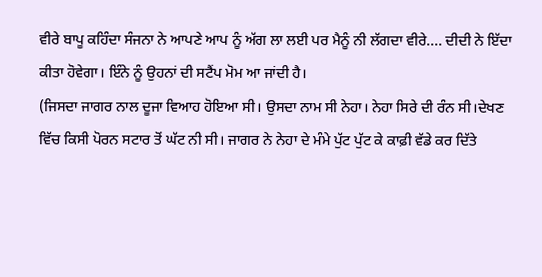ਵੀਰੇ ਬਾਪੂ ਕਹਿੰਦਾ ਸੰਜਨਾ ਨੇ ਆਪਣੇ ਆਪ ਨੂੰ ਅੱਗ ਲਾ ਲਈ ਪਰ ਮੈਨੂੰ ਨੀ ਲੱਗਦਾ ਵੀਰੇ.... ਦੀਦੀ ਨੇ ਇੱਦਾ ਕੀਤਾ ਹੋਵੇਗਾ। ਇੰਨੇ ਨੂੰ ਉਹਨਾਂ ਦੀ ਸਟੈਂਪ ਮੋਮ ਆ ਜਾਂਦੀ ਹੈ।
(ਜਿਸਦਾ ਜਾਗਰ ਨਾਲ ਦੂਜਾ ਵਿਆਹ ਹੋਇਆ ਸੀ। ਉਸਦਾ ਨਾਮ ਸੀ ਨੇਹਾ। ਨੇਹਾ ਸਿਰੇ ਦੀ ਰੰਨ ਸੀ।ਦੇਖਣ ਵਿੱਚ ਕਿਸੀ ਪੋਰਨ ਸਟਾਰ ਤੋਂ ਘੱਟ ਨੀ ਸੀ। ਜਾਗਰ ਨੇ ਨੇਹਾ ਦੇ ਮੰਮੇ ਪੁੱਟ ਪੁੱਟ ਕੇ ਕਾਫ਼ੀ ਵੱਡੇ ਕਰ ਦਿੱਤੇ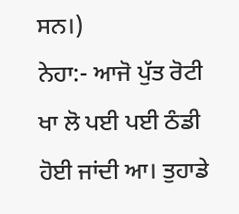ਸਨ।)
ਨੇਹਾ:- ਆਜੋ ਪੁੱਤ ਰੋਟੀ ਖਾ ਲੋ ਪਈ ਪਈ ਠੰਡੀ ਹੋਈ ਜਾਂਦੀ ਆ। ਤੁਹਾਡੇ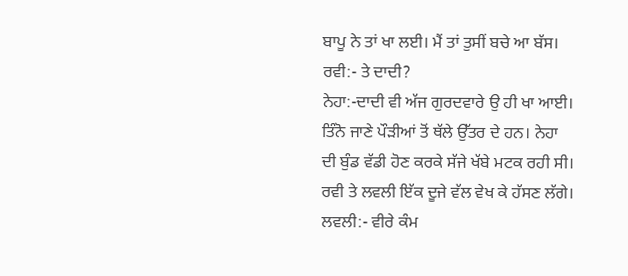ਬਾਪੂ ਨੇ ਤਾਂ ਖਾ ਲਈ। ਮੈਂ ਤਾਂ ਤੁਸੀਂ ਬਚੇ ਆ ਬੱਸ। ਰਵੀ:- ਤੇ ਦਾਦੀ?
ਨੇਹਾ:-ਦਾਦੀ ਵੀ ਅੱਜ ਗੁਰਦਵਾਰੇ ਉ ਹੀ ਖਾ ਆਈ। ਤਿੰਨੋ ਜਾਣੇ ਪੌੜੀਆਂ ਤੋਂ ਥੱਲੇ ਉੱਤਰ ਦੇ ਹਨ। ਨੇਹਾ ਦੀ ਬੁੰਡ ਵੱਡੀ ਹੋਣ ਕਰਕੇ ਸੱਜੇ ਖੱਬੇ ਮਟਕ ਰਹੀ ਸੀ। ਰਵੀ ਤੇ ਲਵਲੀ ਇੱਕ ਦੂਜੇ ਵੱਲ ਵੇਖ ਕੇ ਹੱਸਣ ਲੱਗੇ। ਲਵਲੀ:- ਵੀਰੇ ਕੰਮ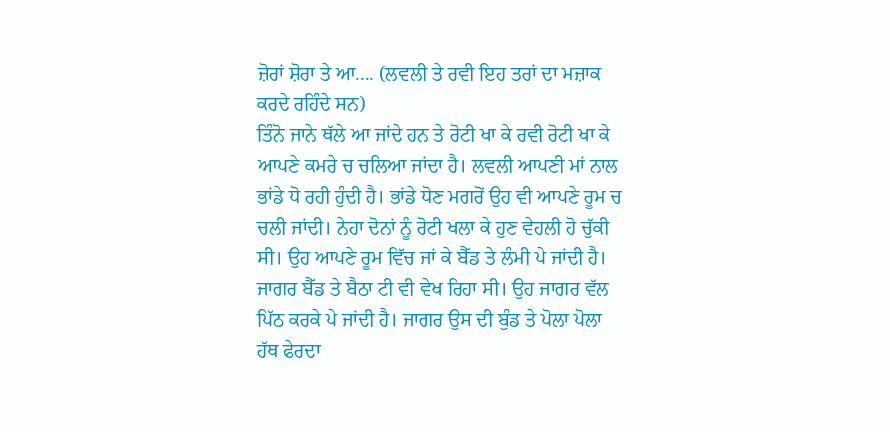ਜ਼ੋਰਾਂ ਸ਼ੋਰਾ ਤੇ ਆ.... (ਲਵਲੀ ਤੇ ਰਵੀ ਇਹ ਤਰਾਂ ਦਾ ਮਜ਼ਾਕ ਕਰਦੇ ਰਹਿੰਦੇ ਸਨ)
ਤਿੰਨੋ ਜਾਨੇ ਥੱਲੇ ਆ ਜਾਂਦੇ ਹਨ ਤੇ ਰੋਟੀ ਖਾ ਕੇ ਰਵੀ ਰੋਟੀ ਖਾ ਕੇ ਆਪਣੇ ਕਮਰੇ ਚ ਚਲਿਆ ਜਾਂਦਾ ਹੈ। ਲਵਲੀ ਆਪਣੀ ਮਾਂ ਨਾਲ ਭਾਂਡੇ ਧੋ ਰਹੀ ਹੁੰਦੀ ਹੈ। ਭਾਂਡੇ ਧੋਣ ਮਗਰੋਂ ਉਹ ਵੀ ਆਪਣੇ ਰੂਮ ਚ ਚਲੀ ਜਾਂਦੀ। ਨੇਹਾ ਦੋਨਾਂ ਨੂੰ ਰੋਟੀ ਖਲਾ ਕੇ ਹੁਣ ਵੇਹਲੀ ਹੋ ਚੁੱਕੀ ਸੀ। ਉਹ ਆਪਣੇ ਰੂਮ ਵਿੱਚ ਜਾਂ ਕੇ ਬੈੱਡ ਤੇ ਲੰਮੀ ਪੇ ਜਾਂਦੀ ਹੈ। ਜਾਗਰ ਬੈੱਡ ਤੇ ਬੈਠਾ ਟੀ ਵੀ ਵੇਖ ਰਿਹਾ ਸੀ। ਉਹ ਜਾਗਰ ਵੱਲ ਪਿੱਠ ਕਰਕੇ ਪੇ ਜਾਂਦੀ ਹੈ। ਜਾਗਰ ਉਸ ਦੀ ਬੁੰਡ ਤੇ ਪੋਲਾ ਪੋਲਾ ਹੱਥ ਫੇਰਦਾ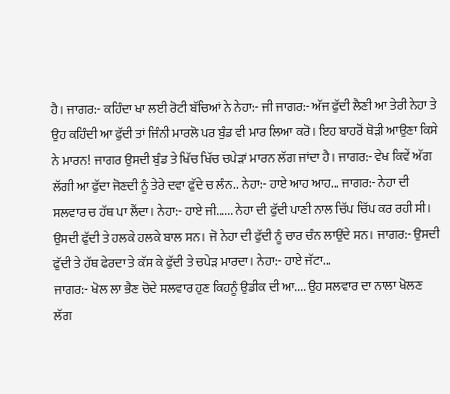ਹੈ। ਜਾਗਰ:- ਕਹਿੰਦਾ ਖਾ ਲਈ ਰੋਟੀ ਬੱਚਿਆਂ ਨੇ ਨੇਹਾ:- ਜੀ ਜਾਗਰ:- ਅੱਜ ਫੁੱਦੀ ਲੈਣੀ ਆ ਤੇਰੀ ਨੇਹਾ ਤੇ ਉਹ ਕਹਿੰਦੀ ਆ ਫੁੱਦੀ ਤਾਂ ਜਿੰਨੀ ਮਾਰਲੋ ਪਰ ਬੁੰਡ ਵੀ ਮਾਰ ਲਿਆ ਕਰੋ। ਇਹ ਬਾਹਰੋਂ ਥੋੜੀ ਆਉਣਾ ਕਿਸੇ ਨੇ ਮਾਰਨ! ਜਾਗਰ ਉਸਦੀ ਬੁੰਡ ਤੇ ਖਿੱਚ ਖਿੱਚ ਚਪੇੜਾਂ ਮਾਰਨ ਲੱਗ ਜਾਂਦਾ ਹੈ। ਜਾਗਰ:- ਵੇਖ ਕਿਵੇਂ ਅੱਗ ਲੱਗੀ ਆ ਫੁੱਦਾ ਜੋਣਦੀ ਨੂੰ ਤੇਰੇ ਦਵਾ ਫੁੱਦੇ ਚ ਲੰਨ.. ਨੇਹਾ:- ਹਾਏ ਆਹ ਆਹ... ਜਾਗਰ:- ਨੇਹਾ ਦੀ ਸਲਵਾਰ ਚ ਹੱਥ ਪਾ ਲੈਂਦਾ। ਨੇਹਾ:- ਹਾਏ ਜੀ...... ਨੇਹਾ ਦੀ ਫੁੱਦੀ ਪਾਣੀ ਨਾਲ ਚਿੱਪ ਚਿੱਪ ਕਰ ਰਹੀ ਸੀ। ਉਸਦੀ ਫੁੱਦੀ ਤੇ ਹਲਕੇ ਹਲਕੇ ਬਾਲ ਸਨ। ਜੋ ਨੇਹਾ ਦੀ ਫੁੱਦੀ ਨੂੰ ਚਾਰ ਚੰਨ ਲਾਉਂਦੇ ਸਨ। ਜਾਗਰ:- ਉਸਦੀ ਫੁੱਦੀ ਤੇ ਹੱਥ ਫੇਰਦਾ ਤੇ ਕੱਸ ਕੇ ਫੁੱਦੀ ਤੇ ਚਪੇੜ ਮਾਰਦਾ। ਨੇਹਾ:- ਹਾਏ ਜੱਟਾ...
ਜਾਗਰ:- ਖੋਲ ਲਾ ਭੈਣ ਚੋਦੇ ਸਲਵਾਰ ਹੁਣ ਕਿਹਨੂੰ ਉਡੀਕ ਦੀ ਆ.... ਉਹ ਸਲਵਾਰ ਦਾ ਨਾਲਾ ਖੋਲਣ ਲੱਗ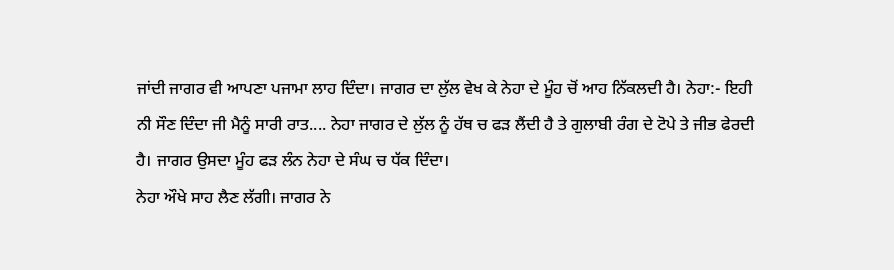ਜਾਂਦੀ ਜਾਗਰ ਵੀ ਆਪਣਾ ਪਜਾਮਾ ਲਾਹ ਦਿੰਦਾ। ਜਾਗਰ ਦਾ ਲੁੱਲ ਵੇਖ ਕੇ ਨੇਹਾ ਦੇ ਮੂੰਹ ਚੋਂ ਆਹ ਨਿੱਕਲਦੀ ਹੈ। ਨੇਹਾ:- ਇਹੀ ਨੀ ਸੌਣ ਦਿੰਦਾ ਜੀ ਮੈਨੂੰ ਸਾਰੀ ਰਾਤ.... ਨੇਹਾ ਜਾਗਰ ਦੇ ਲੁੱਲ ਨੂੰ ਹੱਥ ਚ ਫੜ ਲੈਂਦੀ ਹੈ ਤੇ ਗੁਲਾਬੀ ਰੰਗ ਦੇ ਟੋਪੇ ਤੇ ਜੀਭ ਫੇਰਦੀ ਹੈ। ਜਾਗਰ ਉਸਦਾ ਮੂੰਹ ਫੜ ਲੰਨ ਨੇਹਾ ਦੇ ਸੰਘ ਚ ਧੱਕ ਦਿੰਦਾ।
ਨੇਹਾ ਔਖੇ ਸਾਹ ਲੈਣ ਲੱਗੀ। ਜਾਗਰ ਨੇ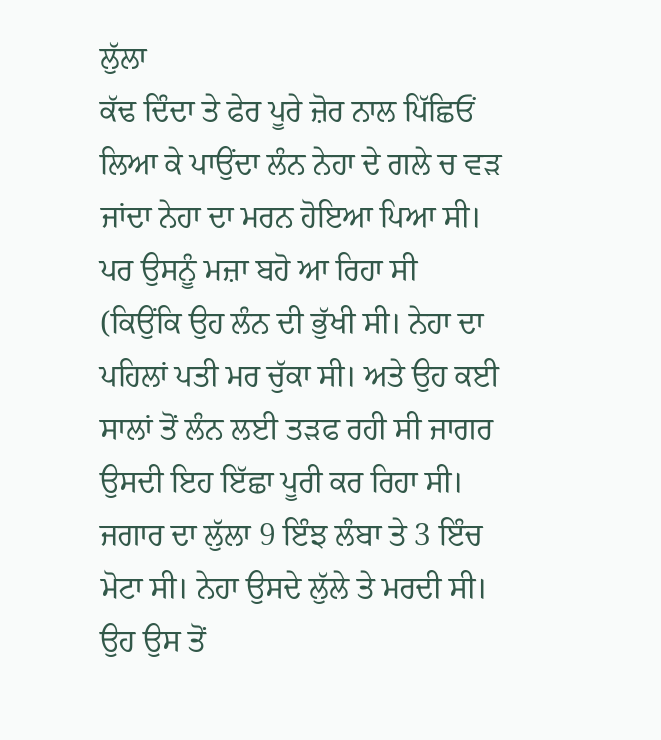ਲੁੱਲਾ
ਕੱਢ ਦਿੰਦਾ ਤੇ ਫੇਰ ਪੂਰੇ ਜ਼ੋਰ ਨਾਲ ਪਿੱਛਿਓਂ ਲਿਆ ਕੇ ਪਾਉਂਦਾ ਲੰਨ ਨੇਹਾ ਦੇ ਗਲੇ ਚ ਵੜ ਜਾਂਦਾ ਨੇਹਾ ਦਾ ਮਰਨ ਹੋਇਆ ਪਿਆ ਸੀ। ਪਰ ਉਸਨੂੰ ਮਜ਼ਾ ਬਹੋ ਆ ਰਿਹਾ ਸੀ
(ਕਿਉਂਕਿ ਉਹ ਲੰਨ ਦੀ ਭੁੱਖੀ ਸੀ। ਨੇਹਾ ਦਾ ਪਹਿਲਾਂ ਪਤੀ ਮਰ ਚੁੱਕਾ ਸੀ। ਅਤੇ ਉਹ ਕਈ ਸਾਲਾਂ ਤੋਂ ਲੰਨ ਲਈ ਤੜਫ ਰਹੀ ਸੀ ਜਾਗਰ ਉਸਦੀ ਇਹ ਇੱਛਾ ਪੂਰੀ ਕਰ ਰਿਹਾ ਸੀ। ਜਗਾਰ ਦਾ ਲੁੱਲਾ 9 ਇੰਝ ਲੰਬਾ ਤੇ 3 ਇੰਚ ਮੋਟਾ ਸੀ। ਨੇਹਾ ਉਸਦੇ ਲੁੱਲੇ ਤੇ ਮਰਦੀ ਸੀ। ਉਹ ਉਸ ਤੋਂ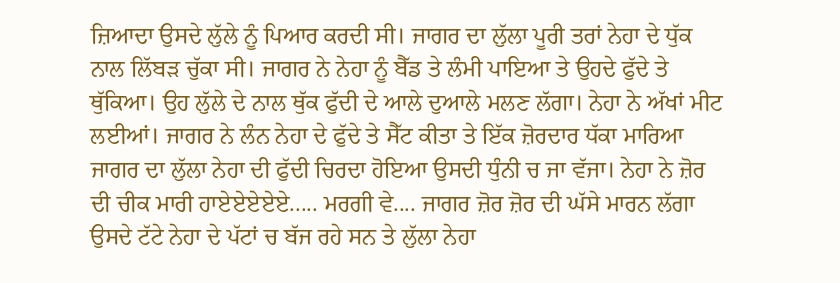ਜ਼ਿਆਦਾ ਉਸਦੇ ਲੁੱਲੇ ਨੂੰ ਪਿਆਰ ਕਰਦੀ ਸੀ। ਜਾਗਰ ਦਾ ਲੁੱਲਾ ਪੂਰੀ ਤਰਾਂ ਨੇਹਾ ਦੇ ਧੁੱਕ ਨਾਲ ਲਿੱਬੜ ਚੁੱਕਾ ਸੀ। ਜਾਗਰ ਨੇ ਨੇਹਾ ਨੂੰ ਬੈੱਡ ਤੇ ਲੰਮੀ ਪਾਇਆ ਤੇ ਉਹਦੇ ਫੁੱਦੇ ਤੇ ਥੁੱਕਿਆ। ਉਹ ਲੁੱਲੇ ਦੇ ਨਾਲ ਥੁੱਕ ਫੁੱਦੀ ਦੇ ਆਲੇ ਦੁਆਲੇ ਮਲਣ ਲੱਗਾ। ਨੇਹਾ ਨੇ ਅੱਖਾਂ ਮੀਟ ਲਈਆਂ। ਜਾਗਰ ਨੇ ਲੰਨ ਨੇਹਾ ਦੇ ਫੁੱਦੇ ਤੇ ਸੈੱਟ ਕੀਤਾ ਤੇ ਇੱਕ ਜ਼ੋਰਦਾਰ ਧੱਕਾ ਮਾਰਿਆ ਜਾਗਰ ਦਾ ਲੁੱਲਾ ਨੇਹਾ ਦੀ ਫੁੱਦੀ ਚਿਰਦਾ ਹੋਇਆ ਉਸਦੀ ਧੁੰਨੀ ਚ ਜਾ ਵੱਜਾ। ਨੇਹਾ ਨੇ ਜ਼ੋਰ ਦੀ ਚੀਕ ਮਾਰੀ ਹਾਏਏਏਏਏ..... ਮਰਗੀ ਵੇ.... ਜਾਗਰ ਜ਼ੋਰ ਜ਼ੋਰ ਦੀ ਘੱਸੇ ਮਾਰਨ ਲੱਗਾ ਉਸਦੇ ਟੱਟੇ ਨੇਹਾ ਦੇ ਪੱਟਾਂ ਚ ਬੱਜ ਰਹੇ ਸਨ ਤੇ ਲੁੱਲਾ ਨੇਹਾ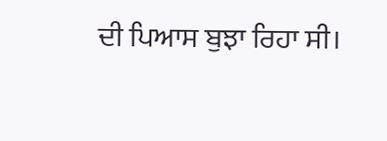ਦੀ ਪਿਆਸ ਬੁਝਾ ਰਿਹਾ ਸੀ।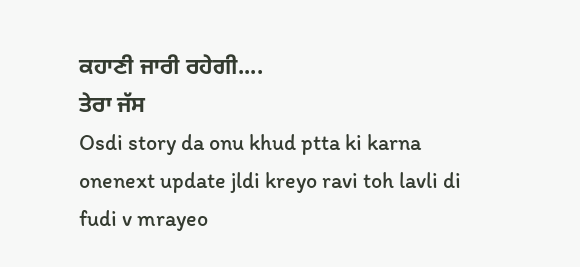ਕਹਾਣੀ ਜਾਰੀ ਰਹੇਗੀ....
ਤੇਰਾ ਜੱਸ
Osdi story da onu khud ptta ki karna onenext update jldi kreyo ravi toh lavli di fudi v mrayeo